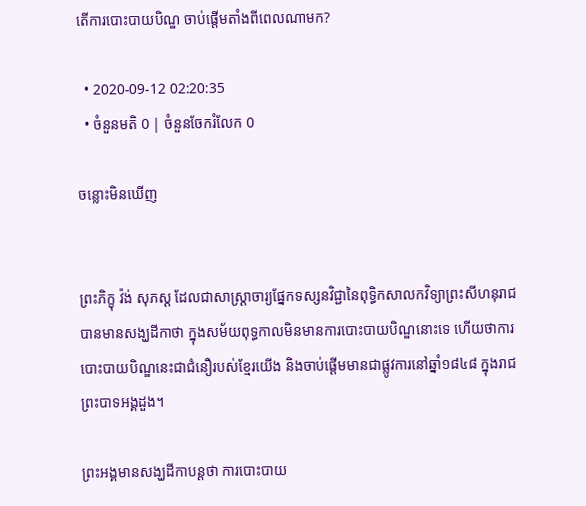តើការបោះបាយបិណ្ឌ ចាប់ផ្តើមតាំងពីពេលណាមក?

  • 2020-09-12 02:20:35
  • ចំនួនមតិ 0 | ចំនួនចែករំលែក 0

ចន្លោះមិនឃើញ


ព្រះភិក្ខុ វ៉ង់ សុភស្ត ដែលជាសាស្រ្តាចារ្យផ្នែកទស្សនវិជ្ជានៃពុទ្ធិកសាលកវិទ្យាព្រះសីហនុរាជ បានមានសង្ឃដីកាថា ក្នុងសម័យពុទ្ធកាលមិនមានការបោះបាយបិណ្ឌនោះទេ ហើយថាការបោះបាយបិណ្ឌនេះជាជំនឿរបស់ខ្មែរយើង និងចាប់ផ្តើមមានជាផ្លូវការនៅឆ្នាំ១៨៤៨ ក្នុងរាជព្រះបាទអង្គដួង។

ព្រះអង្គមានសង្ឃដីកាបន្តថា ការបោះបាយ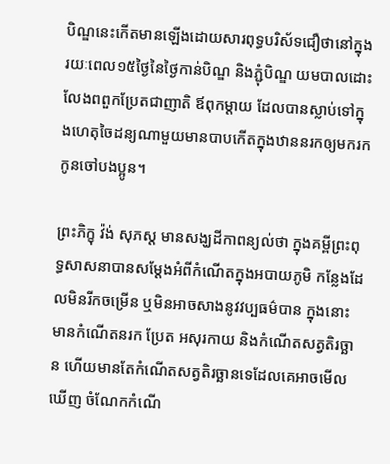បិណ្ឌនេះកើតមានឡើងដោយសារពុទ្ធបរិស័ទជឿថានៅក្នុងរយៈពេល១៥ថ្ងៃនៃថ្ងៃកាន់បិណ្ឌ និងភ្ជុំបិណ្ឌ យមបាលដោះលែងពពួកប្រែតជាញាតិ ឪពុកម្តាយ ដែលបានស្លាប់ទៅក្នុងហេតុចៃដន្យណាមួយមានបាបកើតក្នុងឋាននរកឲ្យមករកកូនចៅបងប្អូន។

ព្រះភិក្ខុ វ៉ង់ សុភស្ត មានសង្ឃដីកាពន្យល់ថា ក្នុងគម្ពីព្រះពុទ្ធសាសនាបានសម្តែងអំពីកំណើតក្នុងអបាយភូមិ កន្លែងដែលមិនរីកចម្រើន ឬមិនអាចសាងនូវវប្បធម៌បាន ក្នុងនោះមានកំណើតនរក ប្រែត អសុរកាយ និងកំណើតសត្វតិរច្ឆាន ហើយមានតែកំណើតសត្វតិរច្ឆានទេដែលគេអាចមើលឃើញ ចំណែកកំណើ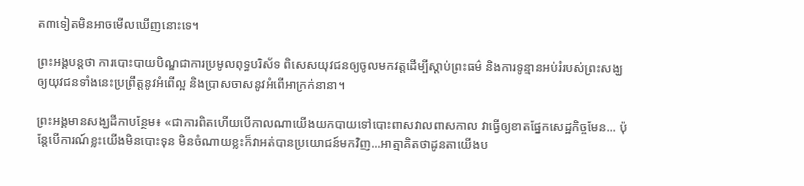ត៣ទៀតមិនអាចមើលឃើញនោះទេ។

ព្រះអង្គបន្តថា ការបោះបាយបិណ្ឌជាការប្រមូលពុទ្ធបរិស័ទ ពិសេសយុវជនឲ្យចូលមកវត្តដើម្បីស្តាប់ព្រះធម៌ និងការទូន្មានអប់រំរបស់ព្រះសង្ឃ ឲ្យយុវជនទាំងនេះប្រព្រឹត្តនូវអំពើល្អ និងប្រាសចាសនូវអំពើអាក្រក់នានា។

ព្រះអង្គមានសង្ឃដីកាបន្ថែម៖ «ជាការពិតហើយបើកាលណាយើងយកបាយទៅបោះពាសវាលពាសកាល វាធ្វើឲ្យខាតផ្នែកសេដ្ឋកិច្ចមែន... ប៉ុន្តែបើការណ៍ខ្លះយើងមិនបោះទុន មិនចំណាយខ្លះក៏វាអត់បានប្រយោជន៍មកវិញ...អាត្មាគិតថាដូនតាយើងប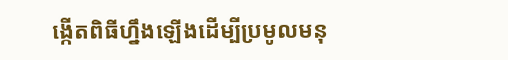ង្កើតពិធីហ្នឹងឡើងដើម្បីប្រមូលមនុ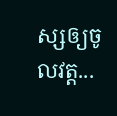ស្សឲ្យចូលវត្ត...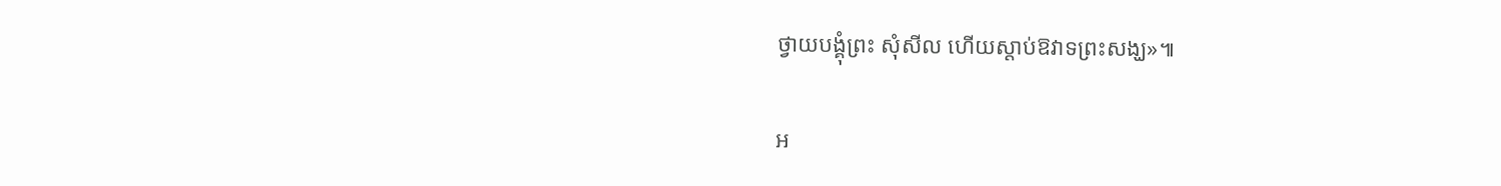ថ្វាយបង្គុំព្រះ សុំសីល ហើយស្តាប់ឱវាទព្រះសង្ឃ»៕

អ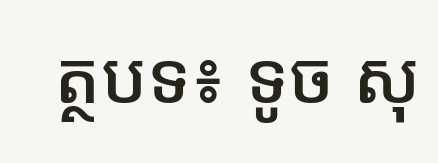ត្ថបទ៖ ទូច សុ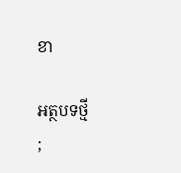ខា

អត្ថបទថ្មី
;